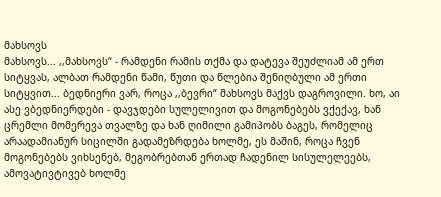მახსოვს
მახსოვს... ,,მახსოვს“ - რამდენი რამის თქმა და დატევა შეუძლიამ ამ ერთ სიტყვას, ალბათ რამდენი წამი, წუთი და წლებია შენიღბული ამ ერთი სიტყვით... ბედნიერი ვარ, როცა ,,ბევრი“ მახსოვს მაქვს დაგროვილი. ხო, აი ასე ვბედნიერდები - დავჯდები სულელივით და მოგონებებს ვქექავ, ხან ცრემლი მომერევა თვალზე და ხან ღიმილი გამიპობს ბაგეს, რომელიც არაადამიანურ სიცილში გადამეზრდება ხოლმე, ეს მაშინ, როცა ჩვენ მოგონებებს ვიხსენებ, მეგობრებთან ერთად ჩადენილ სისულელეებს, ამოვატივტივებ ხოლმე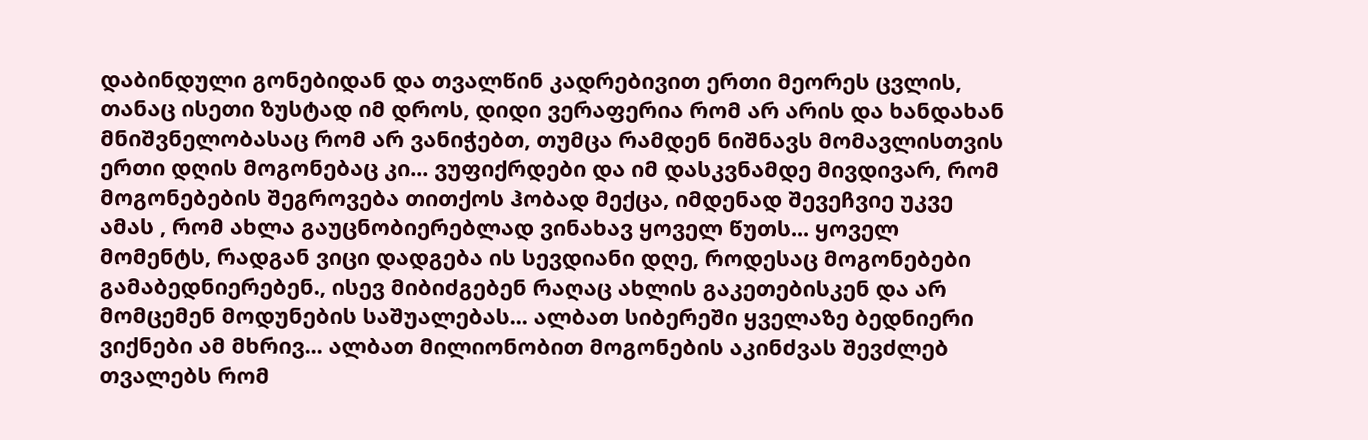დაბინდული გონებიდან და თვალწინ კადრებივით ერთი მეორეს ცვლის, თანაც ისეთი ზუსტად იმ დროს, დიდი ვერაფერია რომ არ არის და ხანდახან მნიშვნელობასაც რომ არ ვანიჭებთ, თუმცა რამდენ ნიშნავს მომავლისთვის ერთი დღის მოგონებაც კი... ვუფიქრდები და იმ დასკვნამდე მივდივარ, რომ მოგონებების შეგროვება თითქოს ჰობად მექცა, იმდენად შევეჩვიე უკვე ამას , რომ ახლა გაუცნობიერებლად ვინახავ ყოველ წუთს... ყოველ მომენტს, რადგან ვიცი დადგება ის სევდიანი დღე, როდესაც მოგონებები გამაბედნიერებენ., ისევ მიბიძგებენ რაღაც ახლის გაკეთებისკენ და არ მომცემენ მოდუნების საშუალებას... ალბათ სიბერეში ყველაზე ბედნიერი ვიქნები ამ მხრივ... ალბათ მილიონობით მოგონების აკინძვას შევძლებ თვალებს რომ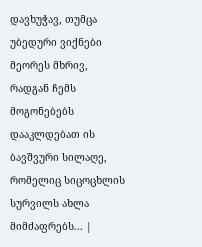დავხუჭავ, თუმცა უბედური ვიქნები მეორეს მხრივ, რადგან ჩემს მოგონებებს დააკლდებათ ის ბავშვური სილაღე, რომელიც სიცოცხლის სურვილს ახლა მიმძაფრებს... |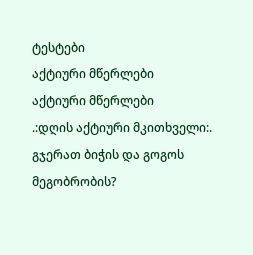ტესტები
აქტიური მწერლები
აქტიური მწერლები
.:დღის აქტიური მკითხველი:.
გჯერათ ბიჭის და გოგოს მეგობრობის?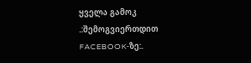ყველა გამოკ
.:შემოგვიერთდით FACEBOOK-ზე:.